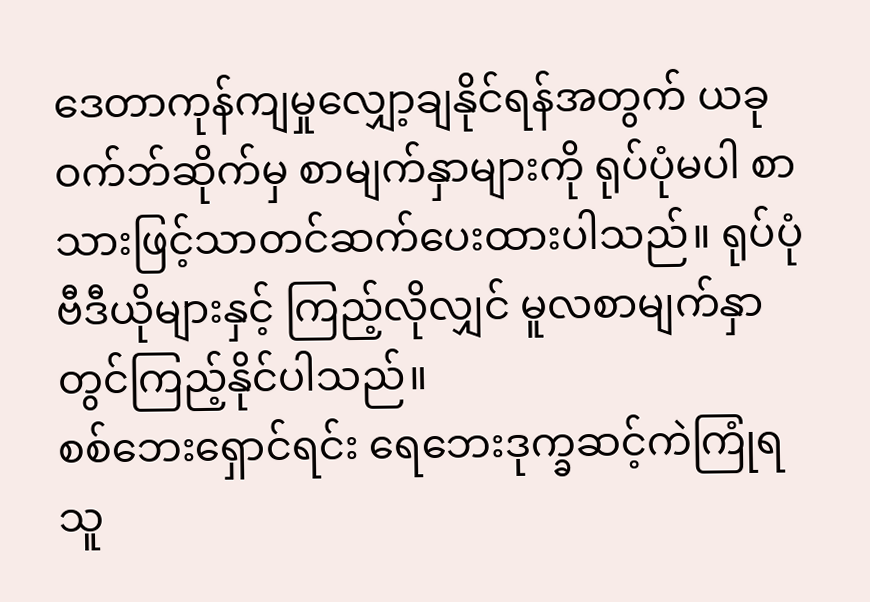ဒေတာကုန်ကျမှုလျှော့ချနိုင်ရန်အတွက် ယခုဝက်ဘ်ဆိုက်မှ စာမျက်နှာများကို ရုပ်ပုံမပါ စာသားဖြင့်သာတင်ဆက်ပေးထားပါသည်။ ရုပ်ပုံ ဗီဒီယိုများနှင့် ကြည့်လိုလျှင် မူလစာမျက်နှာတွင်ကြည့်နိုင်ပါသည်။
စစ်ဘေးရှောင်ရင်း ရေဘေးဒုက္ခဆင့်ကဲကြုံရသူ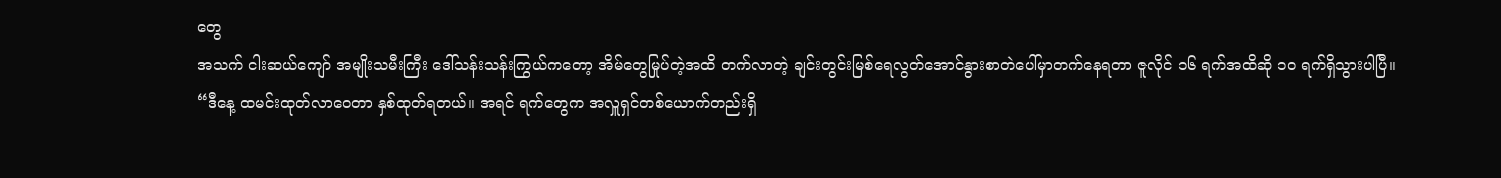တွေ
အသက် ငါးဆယ်ကျော် အမျိုးသမီးကြီး ဒေါ်သန်းသန်းကြွယ်ကတော့ အိမ်တွေမြုပ်တဲ့အထိ တက်လာတဲ့ ချင်းတွင်းမြစ်ရေလွတ်အောင်နွားစာတဲပေါ်မှာတက်နေရတာ ဇူလိုင် ၁၆ ရက်အထိဆို ၁၀ ရက်ရှိသွားပါပြီ။
“ဒီနေ့ ထမင်းထုတ်လာဝေတာ နှစ်ထုတ်ရတယ်။ အရင် ရက်တွေက အလှူရှင်တစ်ယောက်တည်းရှိ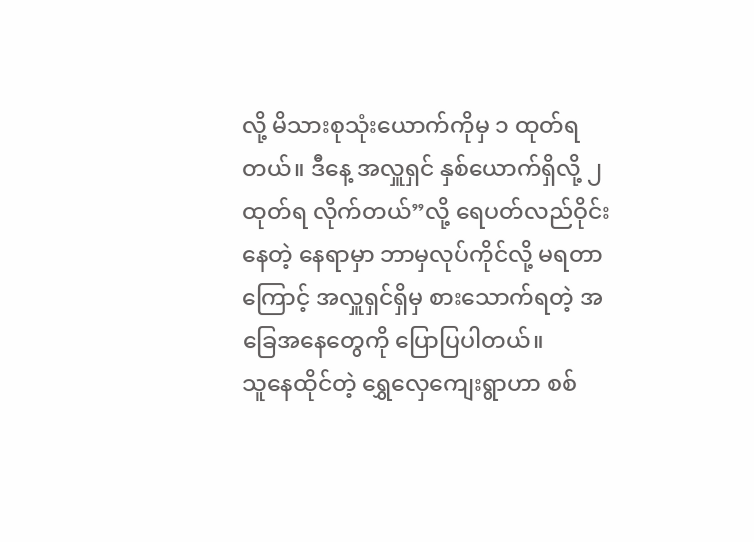လို့ မိသားစုသုံးယောက်ကိုမှ ၁ ထုတ်ရတယ်။ ဒီနေ့ အလှူရှင် နှစ်ယောက်ရှိလို့ ၂ ထုတ်ရ လိုက်တယ်”လို့ ရေပတ်လည်ဝိုင်းနေတဲ့ နေရာမှာ ဘာမှလုပ်ကိုင်လို့ မရတာကြောင့် အလှူရှင်ရှိမှ စားသောက်ရတဲ့ အခြေအနေတွေကို ပြောပြပါတယ်။
သူနေထိုင်တဲ့ ရွှေလှေကျေးရွာဟာ စစ်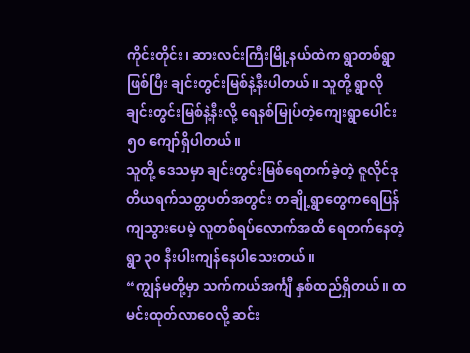ကိုင်းတိုင်း၊ ဆားလင်းကြီးမြို့နယ်ထဲက ရွာတစ်ရွာဖြစ်ပြီး ချင်းတွင်းမြစ်နဲ့နီးပါတယ်။ သူတို့ ရွာလို ချင်းတွင်းမြစ်နဲ့နီးလို့ ရေနစ်မြုပ်တဲ့ကျေးရွာပေါင်း ၅၀ ကျော်ရှိပါတယ်။
သူတို့ ဒေသမှာ ချင်းတွင်းမြစ်ရေတက်ခဲ့တဲ့ ဇူလိုင်ဒုတိယရက်သတ္တပတ်အတွင်း တချို့ရွာတွေကရေပြန်ကျသွားပေမဲ့ လူတစ်ရပ်လောက်အထိ ရေတက်နေတဲ့ ရွာ ၃၀ နီးပါးကျန်နေပါသေးတယ်။
“ကျွန်မတို့မှာ သက်ကယ်အင်္ကျီ နှစ်ထည်ရှိတယ်။ ထမင်းထုတ်လာဝေလို့ ဆင်း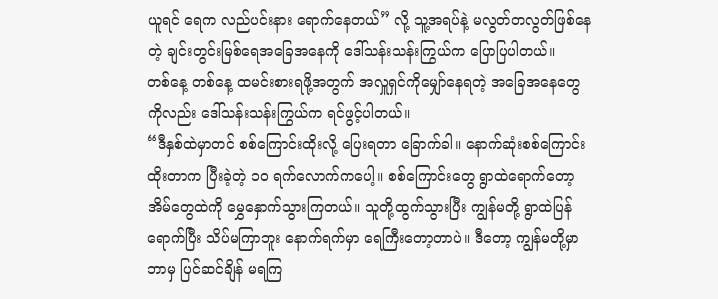ယူရင် ရေက လည်ပင်းနား ရောက်နေတယ်” လို့ သူ့အရပ်နဲ့ မလွတ်တလွတ်ဖြစ်နေတဲ့ ချင်းတွင်းမြစ်ရေအခြေအနေကို ဒေါ်သန်းသန်းကြွယ်က ပြောပြပါတယ်။
တစ်နေ့ တစ်နေ့ ထမင်းစားရဖို့အတွက် အလှူရှင်ကိုမျှော်နေရတဲ့ အခြေအနေတွေကိုလည်း ဒေါ်သန်းသန်းကြွယ်က ရင်ဖွင့်ပါတယ်။
“ဒီနှစ်ထဲမှာတင် စစ်ကြောင်းထိုးလို့ ပြေးရတာ ခြောက်ခါ။ နောက်ဆုံးစစ်ကြောင်းထိုးတာက ပြီးခဲ့တဲ့ ၁၀ ရက်လောက်ကပေါ့။ စစ်ကြောင်းတွေ ရွာထဲရောက်တော့ အိမ်တွေထဲကို မွှေနှောက်သွားကြတယ်။ သူတို့ထွက်သွားပြီး ကျွန်မတို့ ရွာထဲပြန်ရောက်ပြီး သိပ်မကြာဘူး နောက်ရက်မှာ ရေကြီးတော့တာပဲ။ ဒီတော့ ကျွန်မတို့မှာ ဘာမှ ပြင်ဆင်ချိန် မရကြ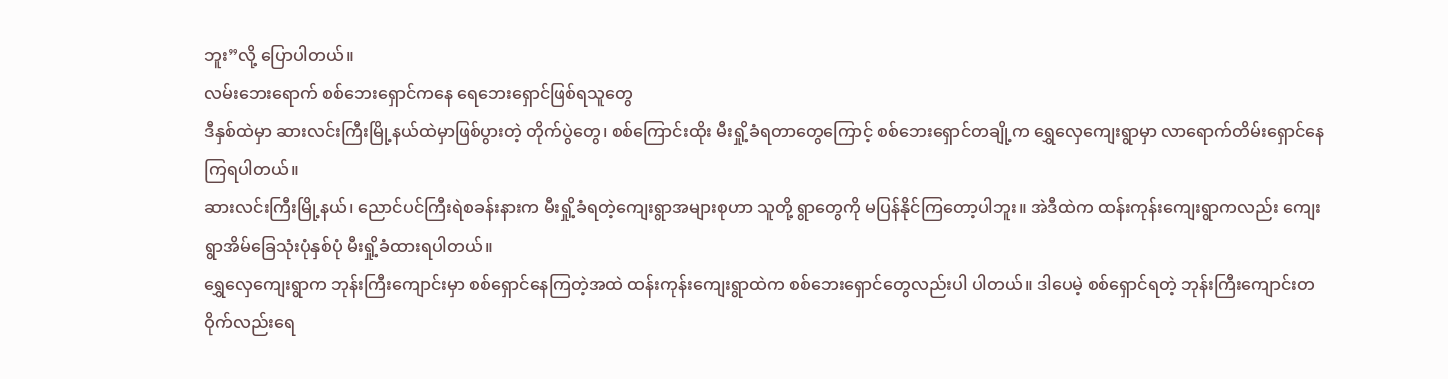ဘူး”လို့ ပြောပါတယ်။
လမ်းဘေးရောက် စစ်ဘေးရှောင်ကနေ ရေဘေးရှောင်ဖြစ်ရသူတွေ
ဒီနှစ်ထဲမှာ ဆားလင်းကြီးမြို့နယ်ထဲမှာဖြစ်ပွားတဲ့ တိုက်ပွဲတွေ၊ စစ်ကြောင်းထိုး မီးရှို့ခံရတာတွေကြောင့် စစ်ဘေးရှောင်တချို့က ရွှေလှေကျေးရွာမှာ လာရောက်တိမ်းရှောင်နေကြရပါတယ်။
ဆားလင်းကြီးမြို့နယ်၊ ညောင်ပင်ကြီးရဲစခန်းနားက မီးရှို့ခံရတဲ့ကျေးရွာအများစုဟာ သူတို့ ရွာတွေကို မပြန်နိုင်ကြတော့ပါဘူး။ အဲဒီထဲက ထန်းကုန်းကျေးရွာကလည်း ကျေးရွာအိမ်ခြေသုံးပုံနှစ်ပုံ မီးရှို့ခံထားရပါတယ်။
ရွှေလှေကျေးရွာက ဘုန်းကြီးကျောင်းမှာ စစ်ရှောင်နေကြတဲ့အထဲ ထန်းကုန်းကျေးရွာထဲက စစ်ဘေးရှောင်တွေလည်းပါ ပါတယ်။ ဒါပေမဲ့ စစ်ရှောင်ရတဲ့ ဘုန်းကြီးကျောင်းတဝိုက်လည်းရေ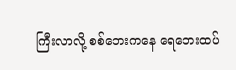ကြီးလာလို့ စစ်ဘေးကနေ ရေဘေးထပ်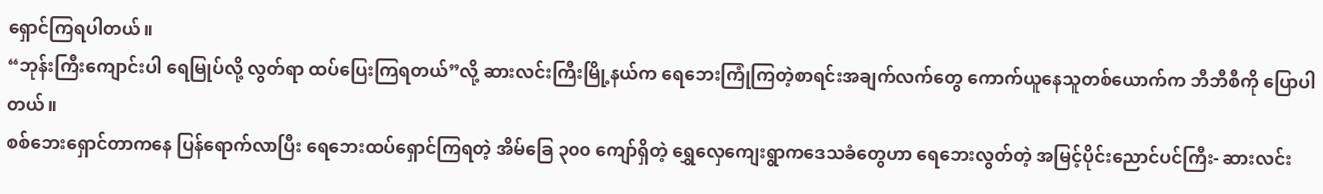ရှောင်ကြရပါတယ်။
“ဘုန်းကြီးကျောင်းပါ ရေမြုပ်လို့ လွတ်ရာ ထပ်ပြေးကြရတယ်”လို့ ဆားလင်းကြီးမြို့နယ်က ရေဘေးကြုံကြတဲ့စာရင်းအချက်လက်တွေ ကောက်ယူနေသူတစ်ယောက်က ဘီဘီစီကို ပြောပါတယ်။
စစ်ဘေးရှောင်တာကနေ ပြန်ရောက်လာပြီး ရေဘေးထပ်ရှောင်ကြရတဲ့ အိမ်ခြေ ၃၀၀ ကျော်ရှိတဲ့ ရွှေလှေကျေးရွာကဒေသခံတွေဟာ ရေဘေးလွတ်တဲ့ အမြင့်ပိုင်းညောင်ပင်ကြီး- ဆားလင်း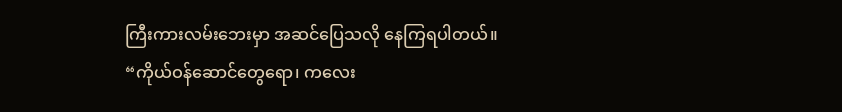ကြီးကားလမ်းဘေးမှာ အဆင်ပြေသလို နေကြရပါတယ်။
“ကိုယ်ဝန်ဆောင်တွေရော၊ ကလေး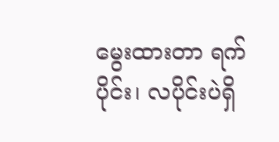မွေးထားတာ ရက်ပိုင်း၊ လပိုင်းပဲရှိ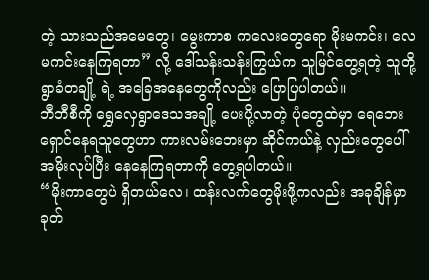တဲ့ သားသည်အမေတွေ၊ မွေးကာစ ကလေးတွေရော မိုးမကင်း၊ လေမကင်းနေကြရတာ” လို့ ဒေါ်သန်းသန်းကြွယ်က သူမြင်တွေ့ရတဲ့ သူတို့ရွာခံတချို့ ရဲ့ အခြေအနေတွေကိုလည်း ပြောပြပါတယ်။
ဘီဘီစီကို ရွှေလှေရွာဒေသအချို့ ပေးပို့လာတဲ့ ပုံတွေထဲမှာ ရေဘေးရှောင်နေရသူတွေဟာ ကားလမ်းဘေးမှာ ဆိုင်ကယ်နဲ့ လှည်းတွေပေါ် အမိုးလုပ်ပြီး နေနေကြရတာကို တွေ့ရပါတယ်။
“မိုးကာတွေပဲ ရှိတယ်လေ၊ ထန်းလက်တွေမိုးဖို့ကလည်း အခုချိန်မှာ ခုတ်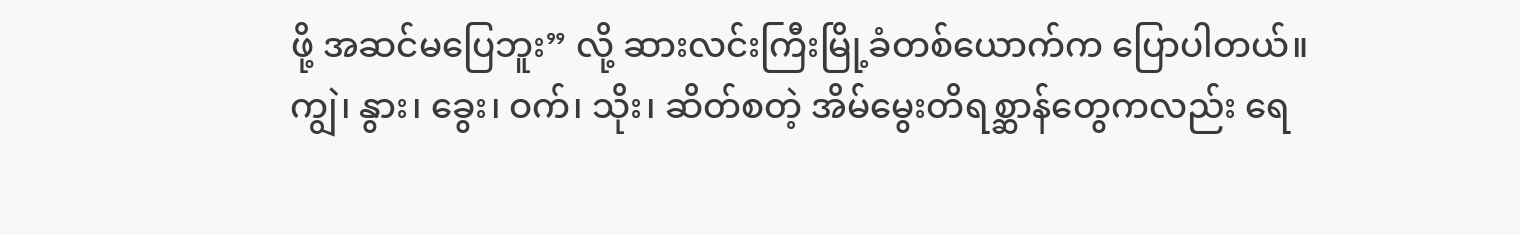ဖို့ အဆင်မပြေဘူး” လို့ ဆားလင်းကြီးမြို့ခံတစ်ယောက်က ပြောပါတယ်။
ကျွဲ၊ နွား၊ ခွေး၊ ဝက်၊ သိုး၊ ဆိတ်စတဲ့ အိမ်မွေးတိရစ္ဆာန်တွေကလည်း ရေ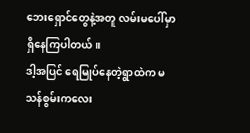ဘေးရှောင်တွေနဲ့အတူ လမ်းမပေါ်မှာ ရှိနေကြပါတယ်။
ဒါ့အပြင် ရေမြုပ်နေတဲ့ရွာထဲက မသန်စွမ်းကလေး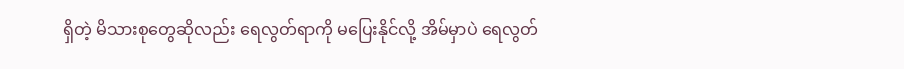ရှိတဲ့ မိသားစုတွေဆိုလည်း ရေလွတ်ရာကို မပြေးနိုင်လို့ အိမ်မှာပဲ ရေလွတ်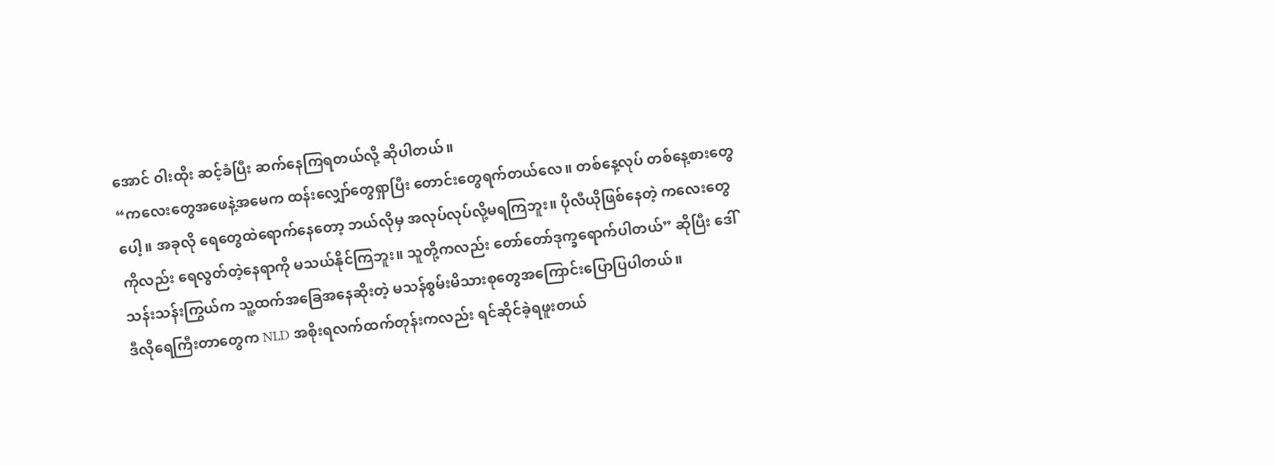အောင် ဝါးထိုး ဆင့်ခံပြီး ဆက်နေကြရတယ်လို့ ဆိုပါတယ်။
“ကလေးတွေအဖေနဲ့အမေက ထန်းလျှော်တွေရှာပြီး တောင်းတွေရက်တယ်လေ။ တစ်နေ့လုပ် တစ်နေ့စားတွေပေါ့။ အခုလို ရေတွေထဲရောက်နေတော့ ဘယ်လိုမှ အလုပ်လုပ်လို့မရကြဘူး။ ပိုလီယိုဖြစ်နေတဲ့ ကလေးတွေကိုလည်း ရေလွတ်တဲ့နေရာကို မသယ်နိုင်ကြဘူး။ သူတို့ကလည်း တော်တော်ဒုက္ခရောက်ပါတယ်” ဆိုပြီး ဒေါ်သန်းသန်းကြွယ်က သူ့ထက်အခြေအနေဆိုးတဲ့ မသန်စွမ်းမိသားစုတွေအကြောင်းပြောပြပါတယ်။
ဒီလိုရေကြီးတာတွေက NLD အစိုးရလက်ထက်တုန်းကလည်း ရင်ဆိုင်ခဲ့ရဖူးတယ်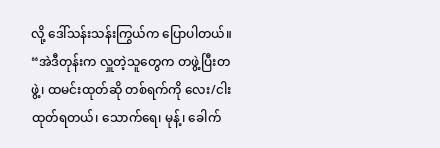လို့ ဒေါ်သန်းသန်းကြွယ်က ပြောပါတယ်။
“အဲဒီတုန်းက လှူတဲ့သူတွေက တဖွဲ့ပြီးတဖွဲ့၊ ထမင်းထုတ်ဆို တစ်ရက်ကို လေး/ငါးထုတ်ရတယ်၊ သောက်ရေ၊ မုန့်၊ ခေါက်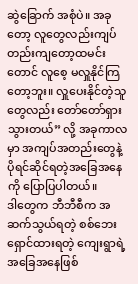ဆွဲခြောက် အစုံပဲ။ အခုတော့ လူတွေလည်းကျပ်တည်းကျတော့ထမင်းတောင် လူစေ့ မလှူနိုင်ကြတော့ဘူး။ လှူပေးနိုင်တဲ့သူတွေလည်း တော်တော်ရှားသွားတယ်” လို့ အခုကာလမှာ အကျပ်အတည်းတွေနဲ့ ပိုရင်ဆိုင်ရတဲ့အခြေအနေကို ပြောပြပါတယ်။
ဒါတွေက ဘီဘီစီက အဆက်သွယ်ရတဲ့ စစ်ဘေးရှောင်ထားရတဲ့ ကျေးရွာရဲ့ အခြေအနေဖြစ်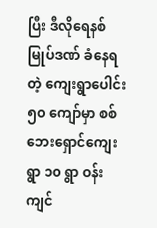ပြီး ဒီလိုရေနစ်မြုပ်ဒဏ် ခံနေရတဲ့ ကျေးရွာပေါင်း ၅၀ ကျော်မှာ စစ်ဘေးရှောင်ကျေးရွာ ၁၀ ရွာ ဝန်းကျင်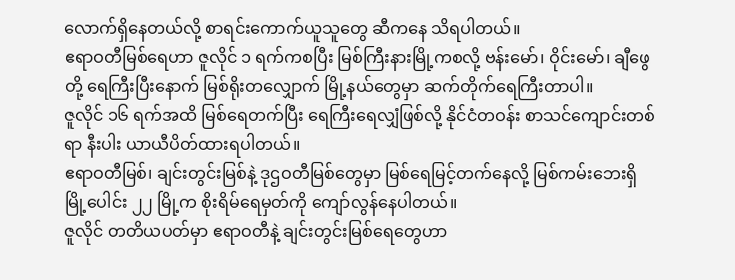လောက်ရှိနေတယ်လို့ စာရင်းကောက်ယူသူတွေ ဆီကနေ သိရပါတယ်။
ဧရာဝတီမြစ်ရေဟာ ဇူလိုင် ၁ ရက်ကစပြီး မြစ်ကြီးနားမြို့ကစလို့ ဗန်းမော်၊ ဝိုင်းမော်၊ ချီဖွေတို့ ရေကြီးပြီးနောက် မြစ်ရိုးတလျှောက် မြို့နယ်တွေမှာ ဆက်တိုက်ရေကြီးတာပါ။
ဇူလိုင် ၁၆ ရက်အထိ မြစ်ရေတက်ပြီး ရေကြီးရေလျှံဖြစ်လို့ နိုင်ငံတဝန်း စာသင်ကျောင်းတစ်ရာ နီးပါး ယာယီပိတ်ထားရပါတယ်။
ဧရာဝတီမြစ်၊ ချင်းတွင်းမြစ်နဲ့ ဒုဌဝတီမြစ်တွေမှာ မြစ်ရေမြင့်တက်နေလို့ မြစ်ကမ်းဘေးရှိ မြို့ပေါင်း ၂၂ မြို့က စိုးရိမ်ရေမှတ်ကို ကျော်လွန်နေပါတယ်။
ဇူလိုင် တတိယပတ်မှာ ဧရာဝတီနဲ့ ချင်းတွင်းမြစ်ရေတွေဟာ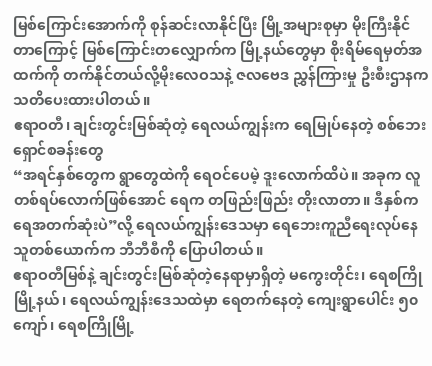မြစ်ကြောင်းအောက်ကို စုန်ဆင်းလာနိုင်ပြီး မြို့အများစုမှာ မိုးကြီးနိုင်တာကြောင့် မြစ်ကြောင်းတလျှောက်က မြို့နယ်တွေမှာ စိုးရိမ်ရေမှတ်အထက်ကို တက်နိုင်တယ်လို့မိုးလေဝသနဲ့ ဇလဗေဒ ညွှန်ကြားမှု ဦးစီးဌာနက သတိပေးထားပါတယ်။
ဧရာဝတီ၊ ချင်းတွင်းမြစ်ဆုံတဲ့ ရေလယ်ကျွန်းက ရေမြုပ်နေတဲ့ စစ်ဘေးရှောင်စခန်းတွေ
“အရင်နှစ်တွေက ရွာတွေထဲကို ရေဝင်ပေမဲ့ ဒူးလောက်ထိပဲ။ အခုက လူတစ်ရပ်လောက်ဖြစ်အောင် ရေက တဖြည်းဖြည်း တိုးလာတာ။ ဒီနှစ်က ရေအတက်ဆုံးပဲ”လို့ ရေလယ်ကျွန်းဒေသမှာ ရေဘေးကူညီရေးလုပ်နေသူတစ်ယောက်က ဘီဘီစီကို ပြောပါတယ်။
ဧရာဝတီမြစ်နဲ့ ချင်းတွင်းမြစ်ဆုံတဲ့နေရာမှာရှိတဲ့ မကွေးတိုင်း၊ ရေစကြိုမြို့နယ်၊ ရေလယ်ကျွန်းဒေသထဲမှာ ရေတက်နေတဲ့ ကျေးရွာပေါင်း ၅၀ ကျော်၊ ရေစကြိုမြို့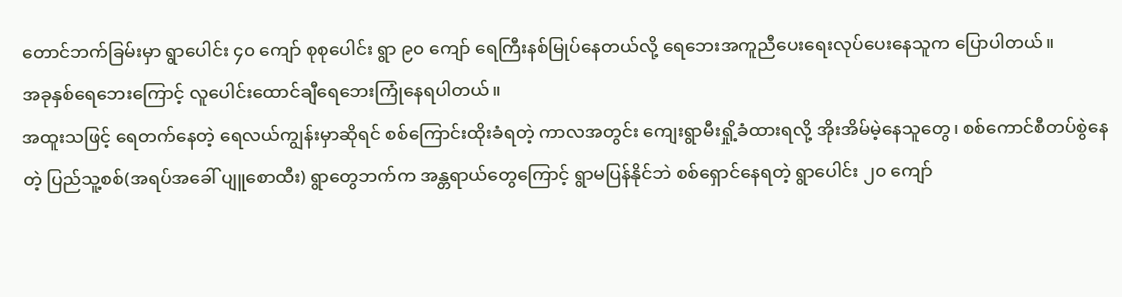တောင်ဘက်ခြမ်းမှာ ရွာပေါင်း ၄၀ ကျော် စုစုပေါင်း ရွာ ၉၀ ကျော် ရေကြီးနစ်မြုပ်နေတယ်လို့ ရေဘေးအကူညီပေးရေးလုပ်ပေးနေသူက ပြောပါတယ်။
အခုနှစ်ရေဘေးကြောင့် လူပေါင်းထောင်ချီရေဘေးကြုံနေရပါတယ်။
အထူးသဖြင့် ရေတက်နေတဲ့ ရေလယ်ကျွန်းမှာဆိုရင် စစ်ကြောင်းထိုးခံရတဲ့ ကာလအတွင်း ကျေးရွာမီးရှို့ခံထားရလို့ အိုးအိမ်မဲ့နေသူတွေ၊ စစ်ကောင်စီတပ်စွဲနေတဲ့ ပြည်သူ့စစ်(အရပ်အခေါ် ပျူစောထီး) ရွာတွေဘက်က အန္တရာယ်တွေကြောင့် ရွာမပြန်နိုင်ဘဲ စစ်ရှောင်နေရတဲ့ ရွာပေါင်း ၂၀ ကျော်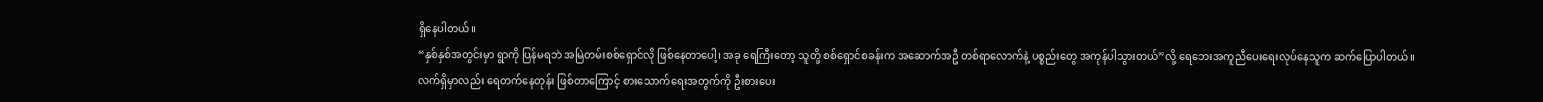ရှိနေပါတယ်။
“နှစ်နှစ်အတွင်းမှာ ရွာကို ပြန်မရဘဲ အမြဲတမ်းစစ်ရှောင်လို ဖြစ်နေတာပေါ့၊ အခု ရေကြီးတော့ သူတို့ စစ်ရှောင်စခန်းက အဆောက်အဦ တစ်ရာလောက်နဲ့ ပစ္စည်းတွေ အကုန်ပါသွားတယ်”လို့ ရေဘေးအကူညီပေးရေးလုပ်နေသူက ဆက်ပြောပါတယ်။
လက်ရှိမှာလည်း ရေတက်နေတုန်း ဖြစ်တာကြောင့် စားသောက်ရေးအတွက်ကို ဦးစားပေး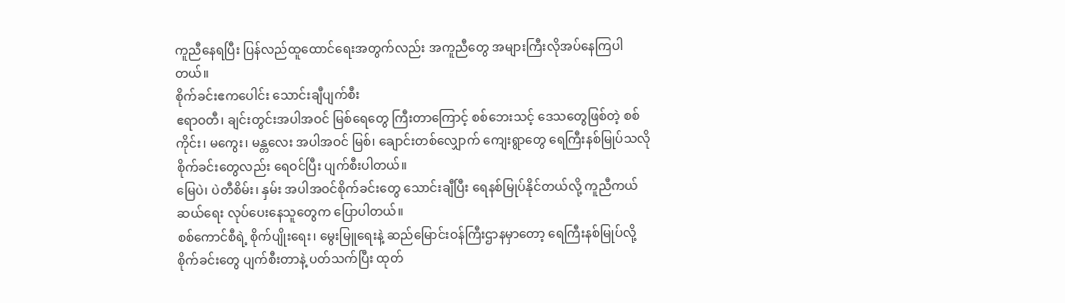ကူညီနေရပြီး ပြန်လည်ထူထောင်ရေးအတွက်လည်း အကူညီတွေ အများကြီးလိုအပ်နေကြပါတယ်။
စိုက်ခင်းဧကပေါင်း သောင်းချီပျက်စီး
ဧရာဝတီ၊ ချင်းတွင်းအပါအဝင် မြစ်ရေတွေ ကြီးတာကြောင့် စစ်ဘေးသင့် ဒေသတွေဖြစ်တဲ့ စစ်ကိုင်း၊ မကွေး၊ မန္တလေး အပါအဝင် မြစ်၊ ချောင်းတစ်လျှောက် ကျေးရွာတွေ ရေကြီးနစ်မြုပ်သလို စိုက်ခင်းတွေလည်း ရေဝင်ပြီး ပျက်စီးပါတယ်။
မြေပဲ၊ ပဲတီစိမ်း၊ နှမ်း အပါအဝင်စိုက်ခင်းတွေ သောင်းချီပြီး ရေနစ်မြုပ်နိုင်တယ်လို့ ကူညီကယ်ဆယ်ရေး လုပ်ပေးနေသူတွေက ပြောပါတယ်။
စစ်ကောင်စီရဲ့ စိုက်ပျိုးရေး၊ မွေးမြူရေးနဲ့ ဆည်မြောင်းဝန်ကြီးဌာနမှာတော့ ရေကြီးနစ်မြုပ်လို့ စိုက်ခင်းတွေ ပျက်စီးတာနဲ့ ပတ်သက်ပြီး ထုတ်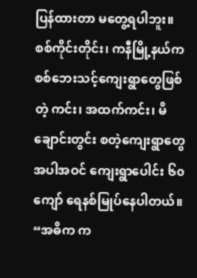ပြန်ထားတာ မတွေ့ရပါဘူး။
စစ်ကိုင်းတိုင်း၊ ကနီမြို့နယ်က စစ်ဘေးသင့်ကျေးရွာတွေဖြစ်တဲ့ ကင်း၊ အထက်ကင်း၊ မိချောင်းတွင်း စတဲ့ကျေးရွာတွေအပါအဝင် ကျေးရွာပေါင်း ၆၀ ကျော် ရေနစ်မြုပ်နေပါတယ်။
“အဓိက က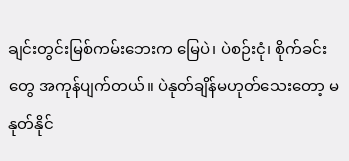ချင်းတွင်းမြစ်ကမ်းဘေးက မြေပဲ၊ ပဲစဉ်းငုံ၊ စိုက်ခင်းတွေ အကုန်ပျက်တယ်။ ပဲနုတ်ချိန်မဟုတ်သေးတော့ မနုတ်နိုင်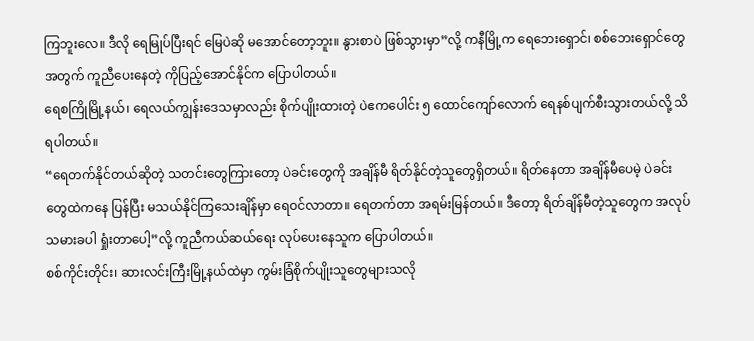ကြဘူးလေ။ ဒီလို ရေမြုပ်ပြီးရင် မြေပဲဆို မအောင်တော့ဘူး။ နွားစာပဲ ဖြစ်သွားမှာ”လို့ ကနီမြို့က ရေဘေးရှောင်၊ စစ်ဘေးရှောင်တွေအတွက် ကူညီပေးနေတဲ့ ကိုပြည့်အောင်နိုင်က ပြောပါတယ်။
ရေစကြိုမြို့နယ်၊ ရေလယ်ကျွန်းဒေသမှာလည်း စိုက်ပျိုးထားတဲ့ ပဲဧကပေါင်း ၅ ထောင်ကျော်လောက် ရေနစ်ပျက်စီးသွားတယ်လို့ သိရပါတယ်။
“ရေတက်နိုင်တယ်ဆိုတဲ့ သတင်းတွေကြားတော့ ပဲခင်းတွေကို အချိန်မီ ရိတ်နိုင်တဲ့သူတွေရှိတယ်။ ရိတ်နေတာ အချိန်မီပေမဲ့ ပဲခင်းတွေထဲကနေ ပြန်ပြီး မသယ်နိုင်ကြသေးချိန်မှာ ရေဝင်လာတာ။ ရေတက်တာ အရမ်းမြန်တယ်။ ဒီတော့ ရိတ်ချိန်မီတဲ့သူတွေက အလုပ်သမားခပါ ရှုံးတာပေါ့”လို့ ကူညီကယ်ဆယ်ရေး လုပ်ပေးနေသူက ပြောပါတယ်။
စစ်ကိုင်းတိုင်း၊ ဆားလင်းကြီးမြို့နယ်ထဲမှာ ကွမ်းခြံစိုက်ပျိုးသူတွေများသလို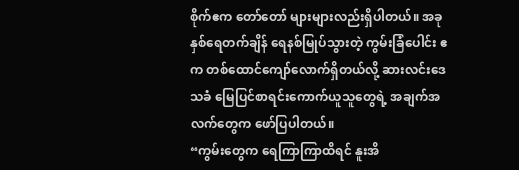စိုက်ဧက တော်တော် များများလည်းရှိပါတယ်။ အခုနှစ်ရေတက်ချိန် ရေနစ်မြုပ်သွားတဲ့ ကွမ်းခြံပေါင်း ဧက တစ်ထောင်ကျော်လောက်ရှိတယ်လို့ ဆားလင်းဒေသခံ မြေပြင်စာရင်းကောက်ယူသူတွေရဲ့ အချက်အလက်တွေက ဖော်ပြပါတယ်။
“ကွမ်းတွေက ရေကြာကြာထိရင် နူးအိ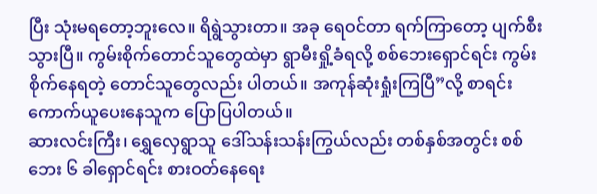ပြီး သုံးမရတော့ဘူးလေ။ ရိရွဲသွားတာ။ အခု ရေဝင်တာ ရက်ကြာတော့ ပျက်စီးသွားပြီ။ ကွမ်းစိုက်တောင်သူတွေထဲမှာ ရွာမီးရှို့ခံရလို့ စစ်ဘေးရှောင်ရင်း ကွမ်းစိုက်နေရတဲ့ တောင်သူတွေလည်း ပါတယ်။ အကုန်ဆုံးရှုံးကြပြီ”လို့ စာရင်းကောက်ယူပေးနေသူက ပြောပြပါတယ်။
ဆားလင်းကြီး၊ ရွှေလှေရွာသူ ဒေါ်သန်းသန်းကြွယ်လည်း တစ်နှစ်အတွင်း စစ်ဘေး ၆ ခါရှောင်ရင်း စားဝတ်နေရေး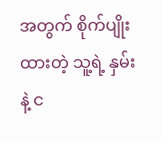အတွက် စိုက်ပျိုးထားတဲ့ သူ့ရဲ့ နှမ်းနဲ့ င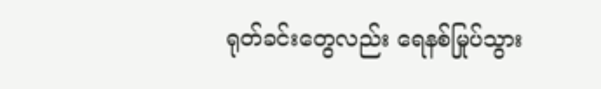ရုတ်ခင်းတွေလည်း ရေနစ်မြုပ်သွား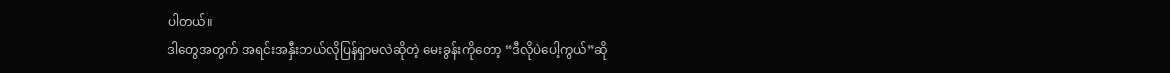ပါတယ်။
ဒါတွေအတွက် အရင်းအနှီးဘယ်လိုပြန်ရှာမလဲဆိုတဲ့ မေးခွန်းကိုတော့ “ဒီလိုပဲပေါ့ကွယ်”ဆို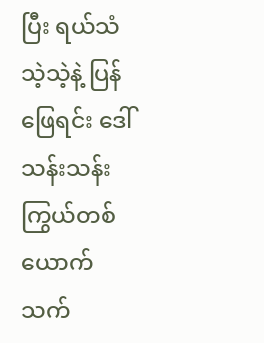ပြီး ရယ်သံသဲ့သဲ့နဲ့ ပြန်ဖြေရင်း ဒေါ်သန်းသန်းကြွယ်တစ်ယောက် သက်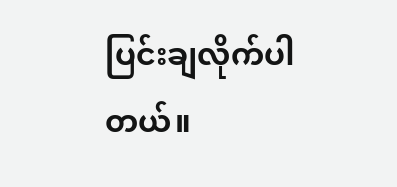ပြင်းချလိုက်ပါတယ်။